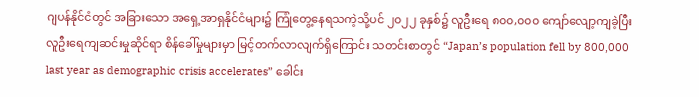ဂျပန်နိုင်ငံတွင် အခြားသော အရှေ့အာရှနိုင်ငံများ၌ ကြုံတွေ့နေရသကဲ့သို့ပင် ၂၀၂၂ ခုနှစ်၌ လူဦးရေ ၈၀၀,၀၀၀ ကျော်လျော့ကျခဲ့ပြီး လူဦးရေကျဆင်းမှုဆိုင်ရာ စိန်ခေါ်မှုများမှာ မြင့်တက်လာလျက်ရှိကြောင်း သတင်းစာတွင် “Japan’s population fell by 800,000 last year as demographic crisis accelerates” ခေါင်း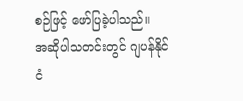စဉ်ဖြင့် ဖော်ပြခဲ့ပါသည်။
အဆိုပါသတင်းတွင် ဂျပန်နိုင်ငံ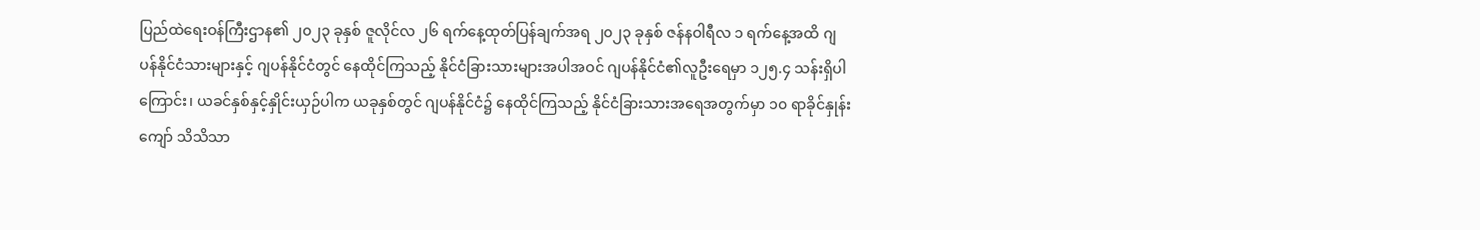ပြည်ထဲရေးဝန်ကြီးဌာန၏ ၂၀၂၃ ခုနှစ် ဇူလိုင်လ ၂၆ ရက်နေ့ထုတ်ပြန်ချက်အရ ၂၀၂၃ ခုနှစ် ဇန်နဝါရီလ ၁ ရက်နေ့အထိ ဂျပန်နိုင်ငံသားများနှင့် ဂျပန်နိုင်ငံတွင် နေထိုင်ကြသည့် နိုင်ငံခြားသားများအပါအဝင် ဂျပန်နိုင်ငံ၏လူဦးရေမှာ ၁၂၅.၄ သန်းရှိပါကြောင်း၊ ယခင်နှစ်နှင့်နှိုင်းယှဉ်ပါက ယခုနှစ်တွင် ဂျပန်နိုင်ငံ၌ နေထိုင်ကြသည့် နိုင်ငံခြားသားအရေအတွက်မှာ ၁၀ ရာခိုင်နှုန်းကျော် သိသိသာ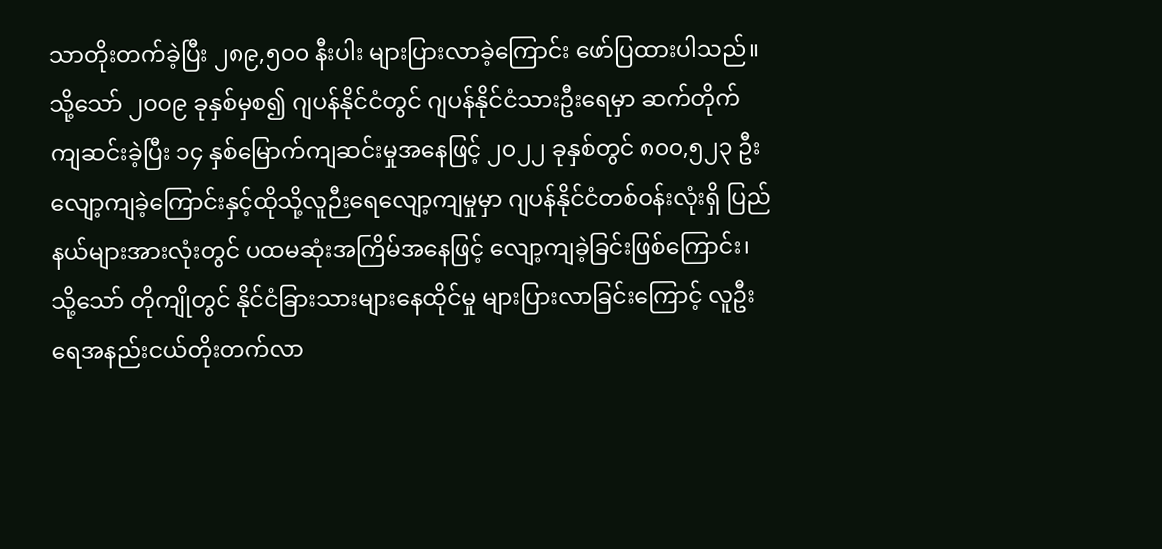သာတိုးတက်ခဲ့ပြီး ၂၈၉,၅၀၀ နီးပါး များပြားလာခဲ့ကြောင်း ဖော်ပြထားပါသည်။
သို့သော် ၂၀၀၉ ခုနှစ်မှစ၍ ဂျပန်နိုင်ငံတွင် ဂျပန်နိုင်ငံသားဦးရေမှာ ဆက်တိုက်ကျဆင်းခဲ့ပြီး ၁၄ နှစ်မြောက်ကျဆင်းမှုအနေဖြင့် ၂၀၂၂ ခုနှစ်တွင် ၈၀၀,၅၂၃ ဦးလျော့ကျခဲ့ကြောင်းနှင့်ထိုသို့လူဉီးရေလျော့ကျမှုမှာ ဂျပန်နိုင်ငံတစ်ဝန်းလုံးရှိ ပြည်နယ်များအားလုံးတွင် ပထမဆုံးအကြိမ်အနေဖြင့် လျော့ကျခဲ့ခြင်းဖြစ်ကြောင်း၊ သို့သော် တိုကျိုတွင် နိုင်ငံခြားသားများနေထိုင်မှု များပြားလာခြင်းကြောင့် လူဦးရေအနည်းငယ်တိုးတက်လာ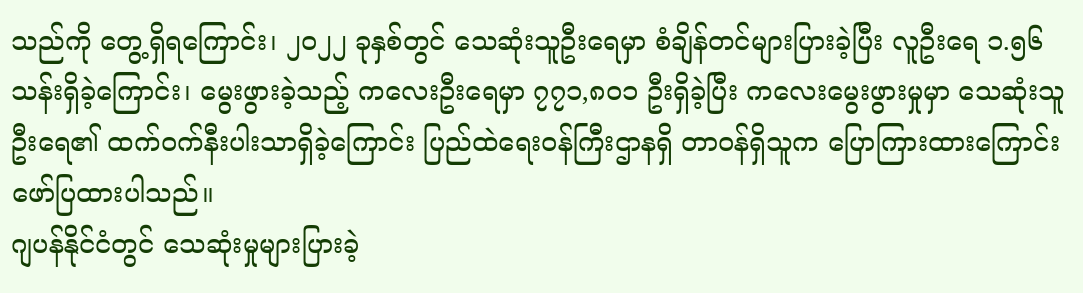သည်ကို တွေ့ရှိရကြောင်း၊ ၂၀၂၂ ခုနှစ်တွင် သေဆုံးသူဦးရေမှာ စံချိန်တင်များပြားခဲ့ပြီး လူဦးရေ ၁.၅၆ သန်းရှိခဲ့ကြောင်း၊ မွေးဖွားခဲ့သည့် ကလေးဦးရေမှာ ၇၇၁,၈၀၁ ဦးရှိခဲ့ပြီး ကလေးမွေးဖွားမှုမှာ သေဆုံးသူဦးရေ၏ ထက်ဝက်နီးပါးသာရှိခဲ့ကြောင်း ပြည်ထဲရေးဝန်ကြီးဌာနရှိ တာဝန်ရှိသူက ပြောကြားထားကြောင်း ဖော်ပြထားပါသည်။
ဂျပန်နိုင်ငံတွင် သေဆုံးမှုများပြားခဲ့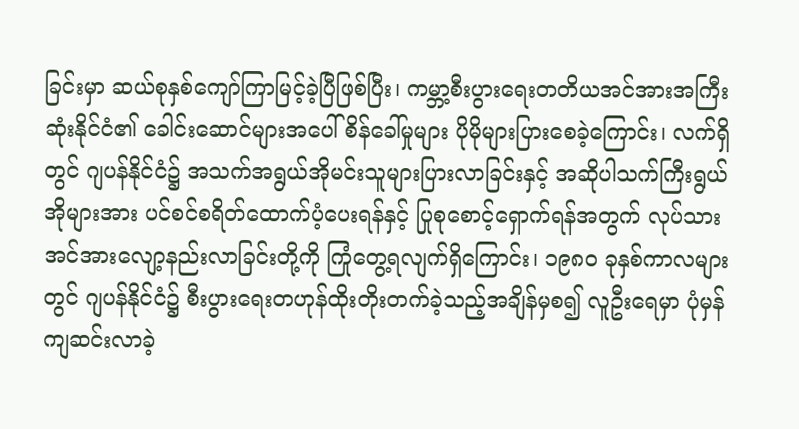ခြင်းမှာ ဆယ်စုနှစ်ကျော်ကြာမြင့်ခဲ့ပြီဖြစ်ပြီး၊ ကမ္ဘာ့စီးပွားရေးတတိယအင်အားအကြီးဆုံးနိုင်ငံ၏ ခေါင်းဆောင်များအပေါ် စိန်ခေါ်မှုများ ပိုမိုများပြားစေခဲ့ကြောင်း၊ လက်ရှိတွင် ဂျပန်နိုင်ငံ၌ အသက်အရွယ်အိုမင်းသူများပြားလာခြင်းနှင့် အဆိုပါသက်ကြီးရွယ်အိုများအား ပင်စင်စရိတ်ထောက်ပံ့ပေးရန်နှင့် ပြုစုစောင့်ရှောက်ရန်အတွက် လုပ်သားအင်အားလျော့နည်းလာခြင်းတို့ကို ကြုံတွေ့ရလျက်ရှိကြောင်း၊ ၁၉၈၀ ခုနှစ်ကာလများတွင် ဂျပန်နိုင်ငံ၌ စီးပွားရေးတဟုန်ထိုးတိုးတက်ခဲ့သည့်အချိန်မှစ၍ လူဦးရေမှာ ပုံမှန်ကျဆင်းလာခဲ့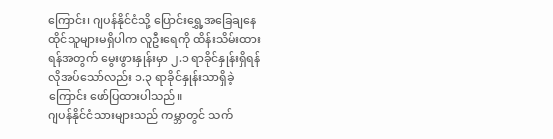ကြောင်း၊ ဂျပန်နိုင်ငံသို့ ပြောင်းရွှေ့အခြေချနေထိုင်သူများမရှိပါက လူဦးရေကို ထိန်းသိမ်းထားရန်အတွက် မွေးဖွားနှုန်းမှာ ၂.၁ ရာခိုင်နှုန်းရှိရန် လိုအပ်သော်လည်း ၁.၃ ရာခိုင်နှုန်းသာရှိခဲ့ကြောင်း ဖော်ပြထားပါသည်။
ဂျပန်နိုင်ငံသားများသည် ကမ္ဘာတွင် သက်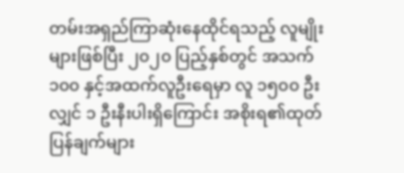တမ်းအရှည်ကြာဆုံးနေထိုင်ရသည့် လူမျိုးများဖြစ်ပြီး ၂၀၂၀ ပြည့်နှစ်တွင် အသက် ၁၀၀ နှင့်အထက်လူဦးရေမှာ လူ ၁၅၀၀ ဦးလျှင် ၁ ဦးနီးပါးရှိကြောင်း အစိုးရ၏ထုတ်ပြန်ချက်များ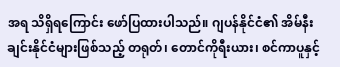အရ သိရှိရကြောင်း ဖော်ပြထားပါသည်။ ဂျပန်နိုင်ငံ၏ အိမ်နီး ချင်းနိုင်ငံများဖြစ်သည့် တရုတ်၊ တောင်ကိုရီးယား၊ စင်ကာပူနှင့်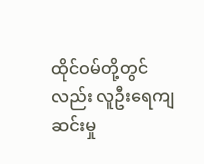ထိုင်ဝမ်တို့တွင်လည်း လူဦးရေကျဆင်းမှု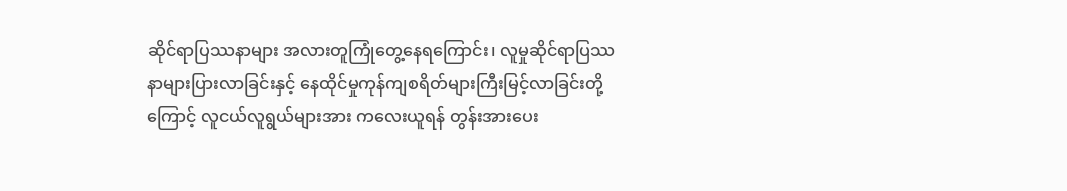ဆိုင်ရာပြဿနာများ အလားတူကြုံတွေ့နေရကြောင်း၊ လူမှုဆိုင်ရာပြဿနာများပြားလာခြင်းနှင့် နေထိုင်မှုကုန်ကျစရိတ်များကြီးမြင့်လာခြင်းတို့ကြောင့် လူငယ်လူရွယ်များအား ကလေးယူရန် တွန်းအားပေး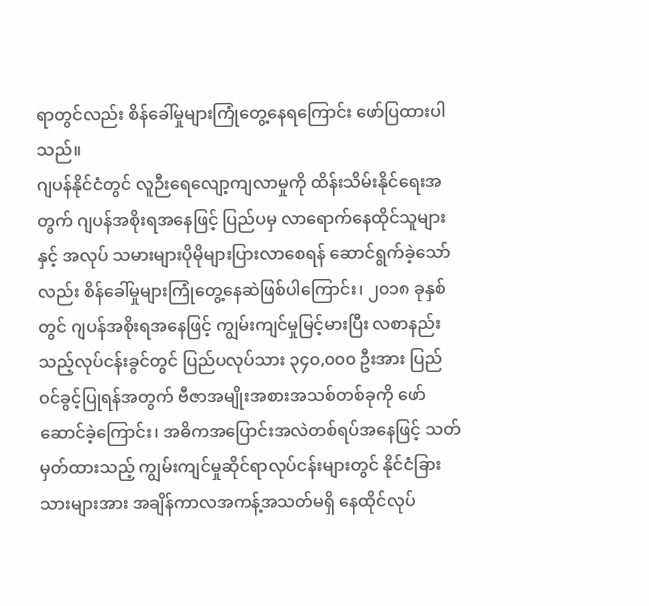ရာတွင်လည်း စိန်ခေါ်မှုများကြုံတွေ့နေရကြောင်း ဖော်ပြထားပါသည်။
ဂျပန်နိုင်ငံတွင် လူဉီးရေလျော့ကျလာမှုကို ထိန်းသိမ်းနိုင်ရေးအတွက် ဂျပန်အစိုးရအနေဖြင့် ပြည်ပမှ လာရောက်နေထိုင်သူများနှင့် အလုပ် သမားများပိုမိုများပြားလာစေရန် ဆောင်ရွက်ခဲ့သော်လည်း စိန်ခေါ်မှုများကြုံတွေ့နေဆဲဖြစ်ပါကြောင်း၊ ၂၀၁၈ ခုနှစ်တွင် ဂျပန်အစိုးရအနေဖြင့် ကျွမ်းကျင်မှုမြင့်မားပြီး လစာနည်းသည့်လုပ်ငန်းခွင်တွင် ပြည်ပလုပ်သား ၃၄၀,၀၀၀ ဦးအား ပြည်ဝင်ခွင့်ပြုရန်အတွက် ဗီဇာအမျိုးအစားအသစ်တစ်ခုကို ဖော်ဆောင်ခဲ့ကြောင်း၊ အဓိကအပြောင်းအလဲတစ်ရပ်အနေဖြင့် သတ်မှတ်ထားသည့် ကျွမ်းကျင်မှုဆိုင်ရာလုပ်ငန်းများတွင် နိုင်ငံခြားသားများအား အချိန်ကာလအကန့်အသတ်မရှိ နေထိုင်လုပ်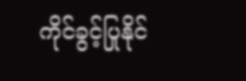ကိုင်ခွင့်ပြုနိုင်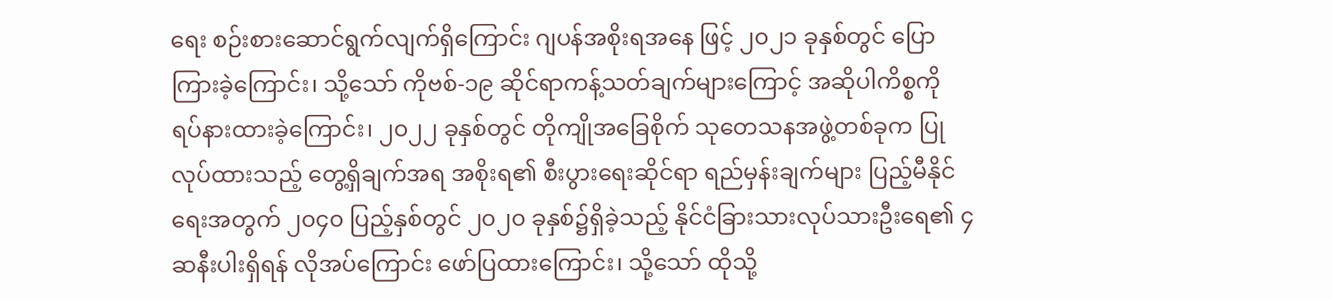ရေး စဉ်းစားဆောင်ရွက်လျက်ရှိကြောင်း ဂျပန်အစိုးရအနေ ဖြင့် ၂၀၂၁ ခုနှစ်တွင် ပြောကြားခဲ့ကြောင်း၊ သို့သော် ကိုဗစ်-၁၉ ဆိုင်ရာကန့်သတ်ချက်များကြောင့် အဆိုပါကိစ္စကို ရပ်နားထားခဲ့ကြောင်း၊ ၂၀၂၂ ခုနှစ်တွင် တိုကျိုအခြေစိုက် သုတေသနအဖွဲ့တစ်ခုက ပြုလုပ်ထားသည့် တွေ့ရှိချက်အရ အစိုးရ၏ စီးပွားရေးဆိုင်ရာ ရည်မှန်းချက်များ ပြည့်မီနိုင်ရေးအတွက် ၂၀၄၀ ပြည့်နှစ်တွင် ၂၀၂၀ ခုနှစ်၌ရှိခဲ့သည့် နိုင်ငံခြားသားလုပ်သားဦးရေ၏ ၄ ဆနီးပါးရှိရန် လိုအပ်ကြောင်း ဖော်ပြထားကြောင်း၊ သို့သော် ထိုသို့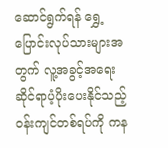ဆောင်ရွက်ရန် ရွှေ့ပြောင်းလုပ်သားများအတွက် လူ့အခွင့်အရေးဆိုင်ရာပံ့ပိုးပေးနိုင်သည့် ဝန်းကျင်တစ်ရပ်ကို ကန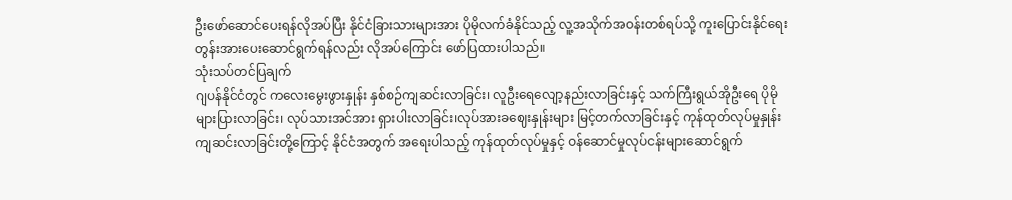ဦးဖော်ဆောင်ပေးရန်လိုအပ်ပြီး နိုင်ငံခြားသားများအား ပိုမိုလက်ခံနိုင်သည့် လူ့အသိုက်အဝန်းတစ်ရပ်သို့ ကူးပြောင်းနိုင်ရေး တွန်းအားပေးဆောင်ရွက်ရန်လည်း လိုအပ်ကြောင်း ဖော်ပြထားပါသည်။
သုံးသပ်တင်ပြချက်
ဂျပန်နိုင်ငံတွင် ကလေးမွေးဖွားနှုန်း နှစ်စဉ်ကျဆင်းလာခြင်း၊ လူဦးရေလျော့နည်းလာခြင်းနှင့် သက်ကြီးရွယ်အိုဦးရေ ပိုမိုများပြားလာခြင်း၊ လုပ်သားအင်အား ရှားပါးလာခြင်း၊လုပ်အားခဈေးနှုန်းများ မြင့်တက်လာခြင်းနှင့် ကုန်ထုတ်လုပ်မှုနှုန်း ကျဆင်းလာခြင်းတို့ကြောင့် နိုင်ငံအတွက် အရေးပါသည့် ကုန်ထုတ်လုပ်မှုနှင့် ဝန်ဆောင်မှုလုပ်ငန်းများဆောင်ရွက်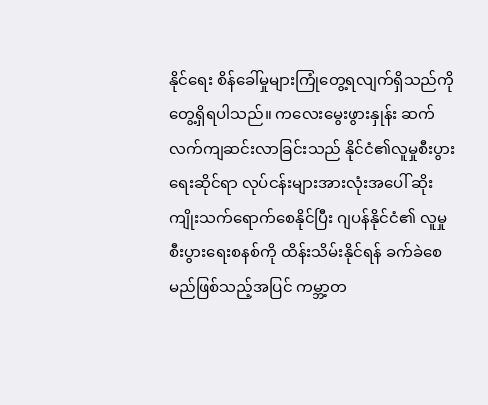နိုင်ရေး စိန်ခေါ်မှုများကြုံတွေ့ရလျက်ရှိသည်ကို တွေ့ရှိရပါသည်။ ကလေးမွေးဖွားနှုန်း ဆက်လက်ကျဆင်းလာခြင်းသည် နိုင်ငံ၏လူမှုစီးပွားရေးဆိုင်ရာ လုပ်ငန်းများအားလုံးအပေါ် ဆိုးကျိုးသက်ရောက်စေနိုင်ပြီး ဂျပန်နိုင်ငံ၏ လူမှုစီးပွားရေးစနစ်ကို ထိန်းသိမ်းနိုင်ရန် ခက်ခဲစေမည်ဖြစ်သည့်အပြင် ကမ္ဘာ့တ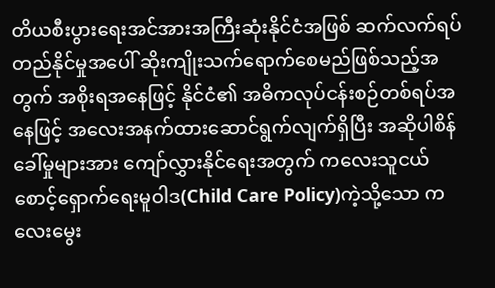တိယစီးပွားရေးအင်အားအကြီးဆုံးနိုင်ငံအဖြစ် ဆက်လက်ရပ်တည်နိုင်မှုအပေါ် ဆိုးကျိုးသက်ရောက်စေမည်ဖြစ်သည့်အတွက် အစိုးရအနေဖြင့် နိုင်ငံ၏ အဓိကလုပ်ငန်းစဉ်တစ်ရပ်အနေဖြင့် အလေးအနက်ထားဆောင်ရွက်လျက်ရှိပြီး အဆိုပါစိန်ခေါ်မှုများအား ကျော်လွှားနိုင်ရေးအတွက် ကလေးသူငယ်စောင့်ရှောက်ရေးမူဝါဒ(Child Care Policy)ကဲ့သို့သော ကလေးမွေး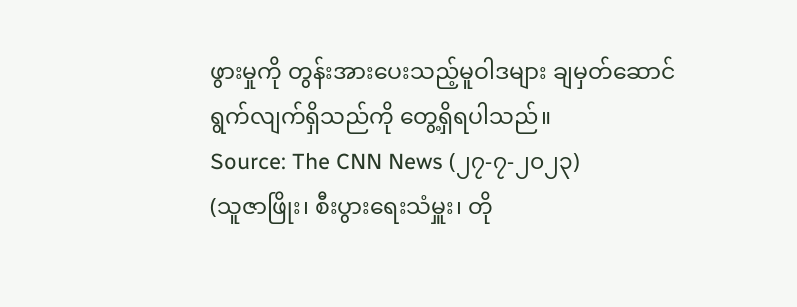ဖွားမှုကို တွန်းအားပေးသည့်မူဝါဒများ ချမှတ်ဆောင်ရွက်လျက်ရှိသည်ကို တွေ့ရှိရပါသည်။
Source: The CNN News (၂၇-၇-၂၀၂၃)
(သူဇာဖြိုး၊ စီးပွားရေးသံမှူး၊ တို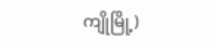ကျိုမြို့)